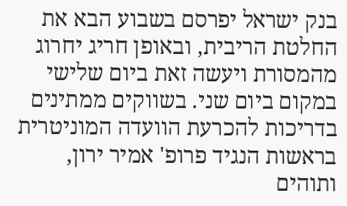בנק ישראל יפרסם בשבוע הבא את החלטת הריבית, ובאופן חריג יחרוג מהמסורת ויעשה זאת ביום שלישי במקום ביום שני. בשווקים ממתינים בדריכות להכרעת הוועדה המוניטרית בראשות הנגיד פרופ' אמיר ירון, ותוהים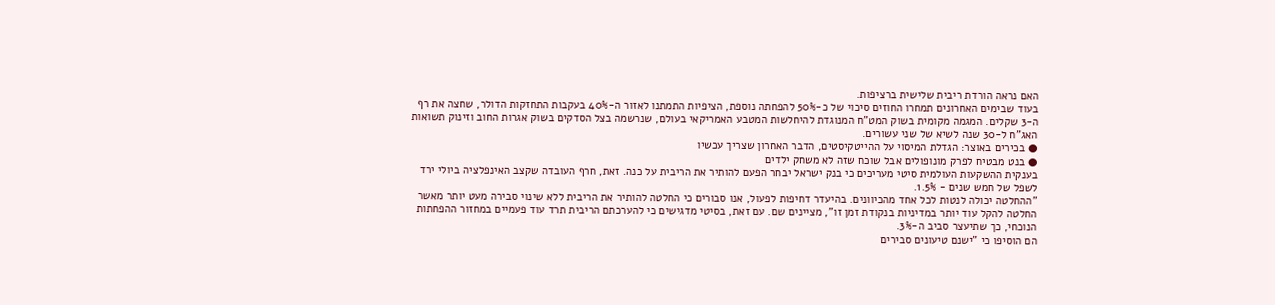האם נראה הורדת ריבית שלישית ברציפות.
בעוד שבימים האחרונים תמחרו החוזים סיכוי של כ-50% להפחתה נוספת, הציפיות התמתנו לאזור ה-40% בעקבות התחזקות הדולר, שחצה את רף ה-3 שקלים. המגמה מקומית בשוק המט"ח המנוגדת להיחלשות המטבע האמריקאי בעולם, שנרשמה בצל הסדקים בשוק אגרות החוב וזינוק תשואות האג"ח ל-30 שנה לשיא של שני עשורים.
● בכירים באוצר: הגדלת המיסוי על ההייטקיסטים, הדבר האחרון שצריך עכשיו
● בנט מבטיח לפרק מונופולים אבל שוכח שזה לא משחק ילדים
בענקית ההשקעות העולמית סיטי מעריכים כי בנק ישראל יבחר הפעם להותיר את הריבית על כנה. זאת, חרף העובדה שקצב האינפלציה ביולי ירד לשפל של חמש שנים - 1.5%.
"ההחלטה יכולה לנטות לכל אחד מהכיוונים. בהיעדר דחיפות לפעול, אנו סבורים כי החלטה להותיר את הריבית ללא שינוי סבירה מעט יותר מאשר החלטה להקל עוד יותר במדיניות בנקודת זמן זו", מציינים שם. עם זאת, בסיטי מדגישים כי להערכתם הריבית תרד עוד פעמיים במחזור ההפחתות הנוכחי, כך שתיעצר סביב ה-3%.
הם הוסיפו כי "ישנם טיעונים סבירים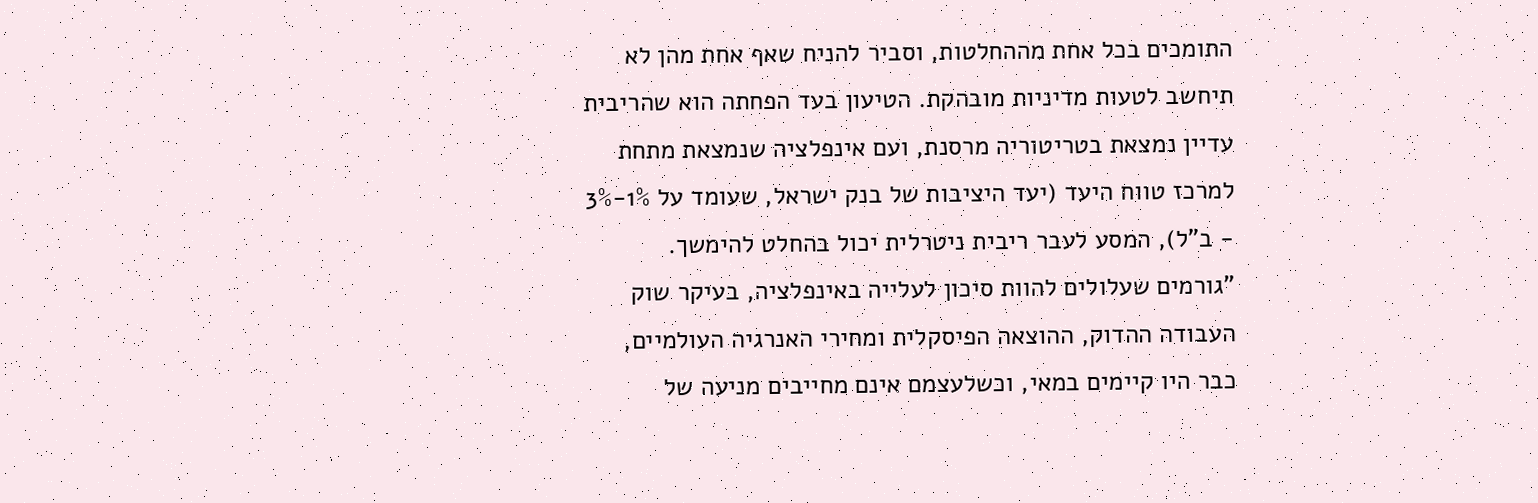התומכים בכל אחת מההחלטות, וסביר להניח שאף אחת מהן לא תיחשב לטעות מדיניות מובהקת. הטיעון בעד הפחתה הוא שהריבית עדיין נמצאת בטריטוריה מרסנת, ועם אינפלציה שנמצאת מתחת למרכז טווח היעד (יעד היציבות של בנק ישראל, שעומד על 1%-3% - ב"ל), המסע לעבר ריבית ניטרלית יכול בהחלט להימשך.
"גורמים שעלולים להוות סיכון לעלייה באינפלציה, בעיקר שוק העבודה ההדוק, ההוצאה הפיסקלית ומחירי האנרגיה העולמיים, כבר היו קיימים במאי, וכשלעצמם אינם מחייבים מניעה של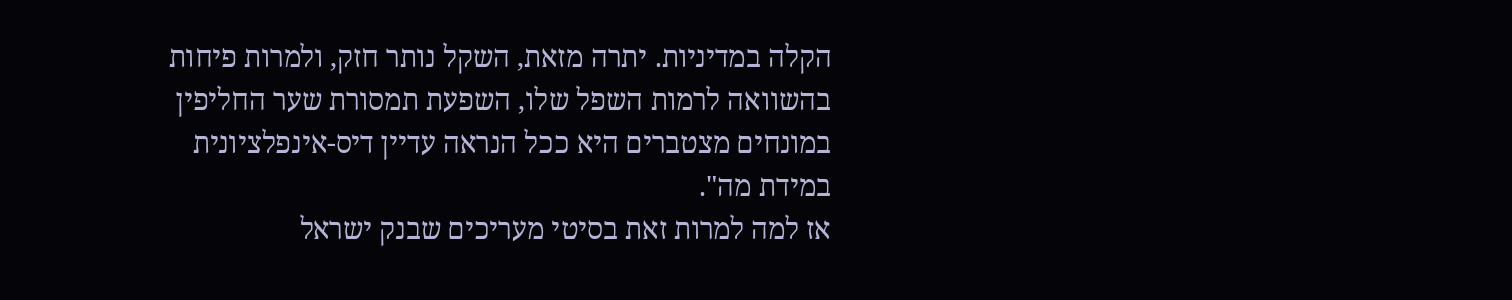הקלה במדיניות. יתרה מזאת, השקל נותר חזק, ולמרות פיחות בהשוואה לרמות השפל שלו, השפעת תמסורת שער החליפין במונחים מצטברים היא ככל הנראה עדיין דיס-אינפלציונית במידת מה".
אז למה למרות זאת בסיטי מעריכים שבנק ישראל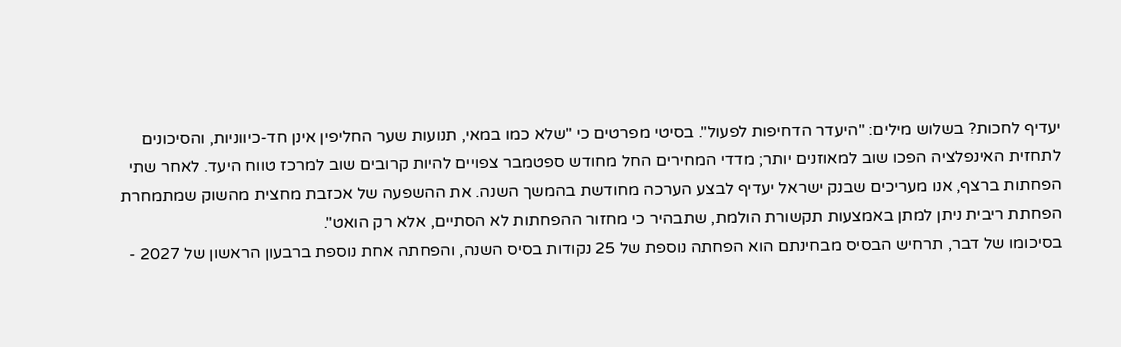יעדיף לחכות? בשלוש מילים: "היעדר הדחיפות לפעול". בסיטי מפרטים כי "שלא כמו במאי, תנועות שער החליפין אינן חד-כיווניות, והסיכונים לתחזית האינפלציה הפכו שוב למאוזנים יותר; מדדי המחירים החל מחודש ספטמבר צפויים להיות קרובים שוב למרכז טווח היעד. לאחר שתי הפחתות ברצף, אנו מעריכים שבנק ישראל יעדיף לבצע הערכה מחודשת בהמשך השנה. את ההשפעה של אכזבת מחצית מהשוק שמתמחרת הפחתת ריבית ניתן למתן באמצעות תקשורת הולמת, שתבהיר כי מחזור ההפחתות לא הסתיים, אלא רק הואט".
בסיכומו של דבר, תרחיש הבסיס מבחינתם הוא הפחתה נוספת של 25 נקודות בסיס השנה, והפחתה אחת נוספת ברבעון הראשון של 2027 -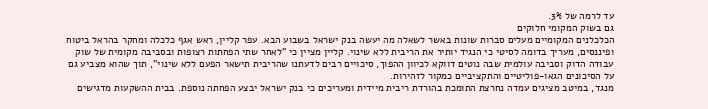עד לרמה של 3%.
גם בשוק המקומי חלוקים
הכלכלנים המקומיים מעלים סברות שונות באשר לשאלה מה יעשה בנק ישראל בשבוע הבא. עפר קליין, ראש אגף כלכלה ומחקר בהראל ביטוח ופיננסים, מעריך בדומה לסיטי כי הנגיד יותיר את הריבית ללא שינוי. קליין מציין כי "לאחר שתי הפחתות רצופות ובסביבה מקומית של שוק עבודה הדוק וסביבה עולמית שבה נוטים דווקא לכיוון ההפוך, סיכויים רבים לדעתנו שהריבית תישאר הפעם ללא שינוי", תוך שהוא מצביע גם על הסיכונים הגאו-פוליטיים והתקציביים כמקור לזהירות.
מנגד, במיטב מציגים עמדה נחרצת התומכת בהורדת ריבית מיידית ומעריכים כי בנק ישראל יבצע הפחתה נוספת. בבית ההשקעות מדגישים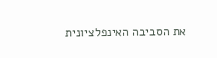את הסביבה האינפלציונית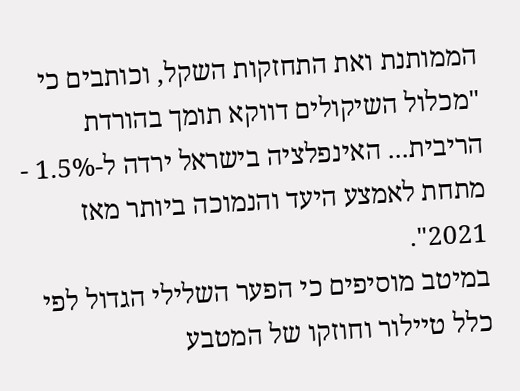הממותנת ואת התחזקות השקל, וכותבים כי "מכלול השיקולים דווקא תומך בהורדת הריבית... האינפלציה בישראל ירדה ל-1.5% - מתחת לאמצע היעד והנמוכה ביותר מאז 2021".
במיטב מוסיפים כי הפער השלילי הגדול לפי כלל טיילור וחוזקו של המטבע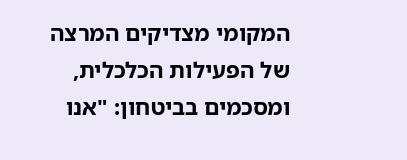המקומי מצדיקים המרצה של הפעילות הכלכלית, ומסכמים בביטחון: "אנו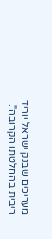מעריכים שבנק ישראל יוריד ריבית בהחלטתו הקרובה".